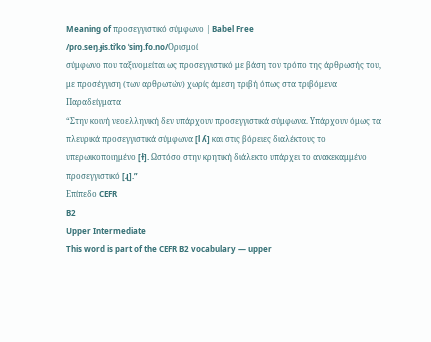Meaning of προσεγγιστικό σύμφωνο | Babel Free
/pɾo.seŋ.ɟis.tiˈko ˈsiɱ.fo.no/Ορισμοί
σύμφωνο που ταξινομείται ως προσεγγιστικό με βάση τον τρόπο της άρθρωσής του, με προσέγγιση (των αρθρωτών) χωρίς άμεση τριβή όπως στα τριβόμενα
Παραδείγματα
“Στην κοινή νεοελληνική δεν υπάρχουν προσεγγιστικά σύμφωνα. Υπάρχουν όμως τα πλευρικά προσεγγιστικά σύμφωνα [l ʎ] και στις βόρειες διαλέκτους το υπερωικοποιημένο [ɫ]. Ωστόσο στην κρητική διάλεκτο υπάρχει το ανακεκαμμένο προσεγγιστικό [ɻ].”
Επίπεδο CEFR
B2
Upper Intermediate
This word is part of the CEFR B2 vocabulary — upper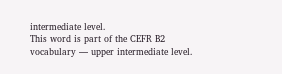intermediate level.
This word is part of the CEFR B2 vocabulary — upper intermediate level.